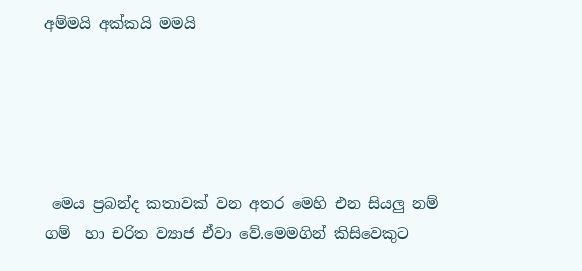අම්මයි අක්කයි මමයි





 මෙය ප්‍රබන්ද කතාවක් වන අතර මෙහි එන සියලු නම් ගම්  හා චරිත ව්‍යාජ ඒවා වේ.මෙමගින් කිසිවෙකුට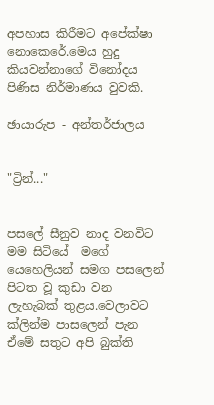අපහාස කිරීමට අපේක්ෂා නොකෙරේ.මෙය හුදු කියවන්නාගේ විනෝදය පිණිස නිර්මාණය වුවකි.

ඡායාරුප - අන්තර්ජාලය


"ට්‍රින්..."


පසලේ සීනුව නාද වනවිට  මම සිටියේ  මගේ යෙහෙලියන් සමග පසලෙන් පිටත වූ කුඩා වන ලැහැබක් තුළය.වෙලාවට ක්ලින්ම පාසලෙන් පැන ඒමේ සතුට අපි බුක්ති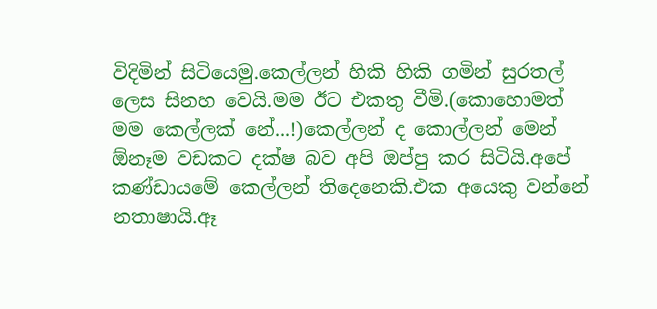විදිමින් සිටියෙමු.කෙල්ලන් හිකි හිකි ගමින් සුරතල් ලෙස සිනහ වෙයි.මම ඊට එකතු වීමි.(කොහොමත් මම කෙල්ලක් නේ...!)කෙල්ලන් ද කොල්ලන් මෙන් ඕනෑම වඩකට දක්ෂ බව අපි ඔප්පු කර සිටියි.අපේ කණ්ඩායමේ කෙල්ලන් තිදෙනෙකි.එක අයෙකු වන්නේ නතාෂායි.ඈ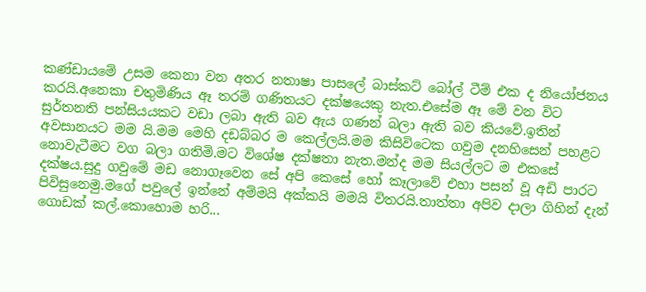කණ්ඩායමේ උසම කෙනා වන අතර නතාෂා පාසලේ බාස්කට් බෝල් ටීම් එක ද නියෝජනය කරයි.අනෙකා චතුමිණිය ඈ තරම් ගණිතයට දක්ෂයෙකු නැත.එසේම ඈ මේ වන විට සුර්තනති පන්සියයකට වඩා ලබා ඇති බව ඇය ගණන් බලා ඇති බව කියවේ.ඉතින් අවසානයට මම යි.මම මෙහි දඩබ්බර ම කෙල්ලයි.මම කිසිවිටෙක ගවුම දනහිසෙන් පහළට නොවැටීමට වග බලා ගතිමි.මට විශේෂ දක්ෂතා නැත.මන්ද මම සියල්ලට ම එකසේ දක්ෂය.සුදු ගවුමේ මඩ නොගෑවෙන සේ අපි කෙසේ හෝ කෑලාවේ එහා පසන් වූ අඩි පාරට පිවිසුනෙමු.මගේ පවුලේ ඉන්නේ අම්මයි අක්කයි මමයි විතරයි.තාත්තා අපිව දාලා ගිහින් දැන් ගොඩක් කල්.කොහොම හරි...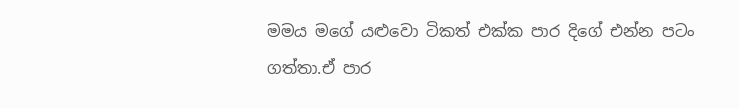මමය මගේ යළුවො ටිකත් එක්ක පාර දිගේ එන්න පටං ගත්තා.ඒ පාර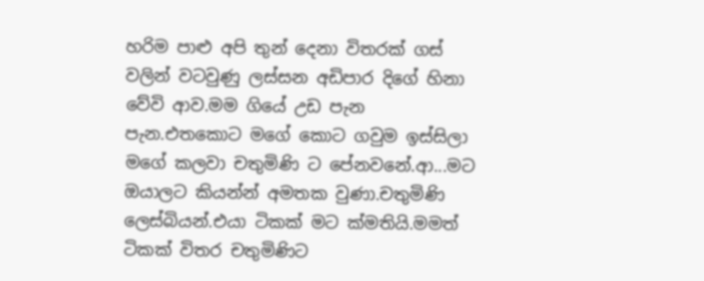හරිම පාළු අපි තුන් දෙනා විතරක් ගස් වලින් වටවුණු ලස්සන අඩිපාර දිගේ හිනා වේවි ආව.මම ගියේ උඩ පැන පැන.එතකොට මගේ කොට ගවුම ඉස්සිලා මගේ කලවා චතුමිණි ට පේනවනේ.ආ...මට ඔයාලට කියන්න් අමතක වුණා.චතුමිණි ලෙස්බියන්.එයා ටිකක් මට ක්මතියි.මමත් ටිකක් විතර චතුමිණිට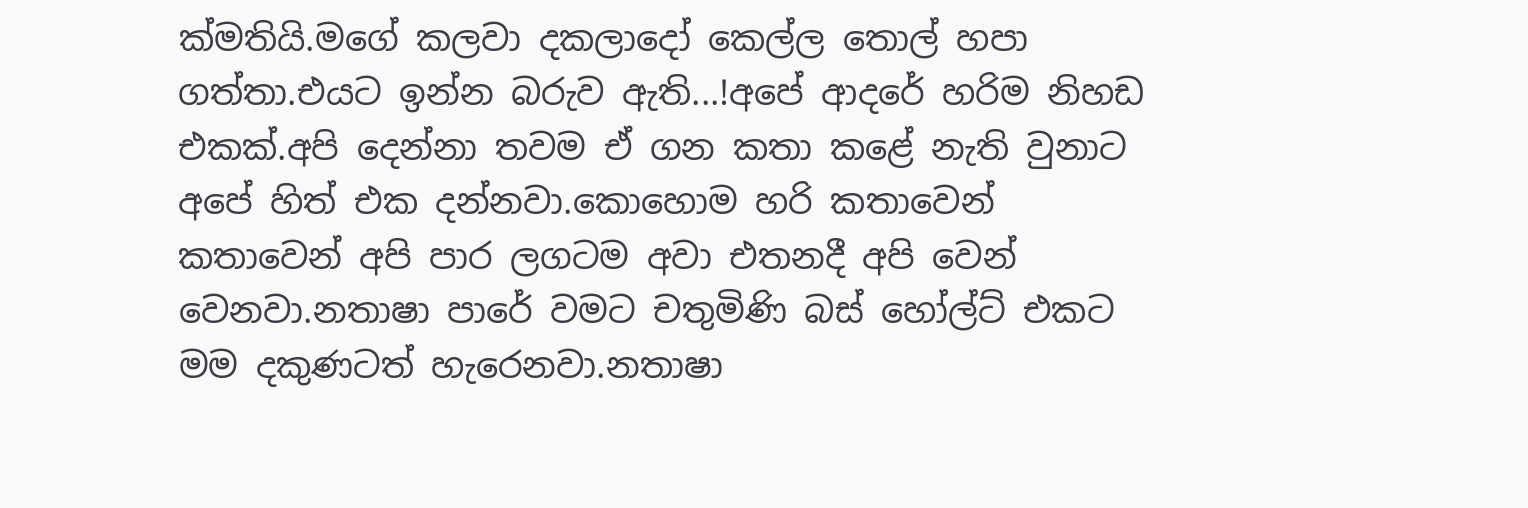ක්මතියි.මගේ කලවා දකලාදෝ කෙල්ල තොල් හපා ගත්තා.එයට ඉන්න බරුව ඇති...!අපේ ආදරේ හරිම නිහඩ එකක්.අපි දෙන්නා තවම ඒ ගන කතා කළේ නැති වුනාට අපේ හිත් එක දන්නවා.කොහොම හරි කතාවෙන් කතාවෙන් අපි පාර ලගටම අවා එතනදී අපි වෙන් වෙනවා.නතාෂා පාරේ වමට චතුමිණි බස් හෝල්ට් එකට මම දකුණටත් හැරෙනවා.නතාෂා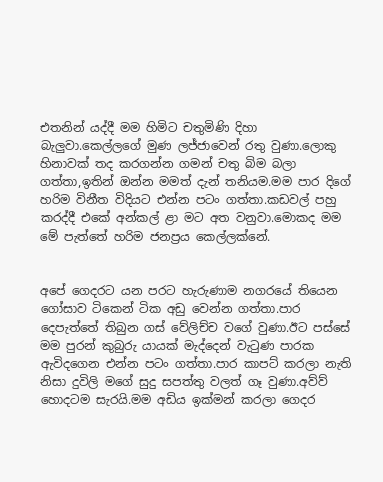එතනින් යද්දී මම හිමිට චතුමිණි දිහා බැලුවා.කෙල්ලගේ මුණ ලජ්ජාවෙන් රතු වුණා.ලොකු හිනාවක් තද කරගන්න ගමන් චතු බිම බලා ගත්තා,ඉතින් ඔන්න මමත් දැන් තනියම.මම පාර දිගේ හරිම විනීත විදියට එන්න පටං ගත්තා.කඩවල් පහු කරද්දී එකේ අන්කල් ළා මට අත වනුවා.මොකද මම මේ පැත්තේ හරිම ජනප්‍රය කෙල්ලක්නේ.


අපේ ගෙදරට යන පරට හැරුණාම නගරයේ තියෙන ගෝසාව ටිකෙන් ටික අඩු වෙන්න ගත්තා.පාර දෙපැත්තේ තිබුන ගස් වේලිච්ච වගේ වුණා.ඊට පස්සේ මම පුරන් කුබුරු යායක් මැද්දෙන් වැටුණ පාරක ඇවිදගෙන එන්න පටං ගත්තා.පාර කාපට් කරලා නැති නිසා දුවිලි මගේ සුදු සපත්තු වලත් ගෑ වුණා.අව්ව් හොදටම සැරයි.මම අඩිය ඉක්මන් කරලා ගෙදර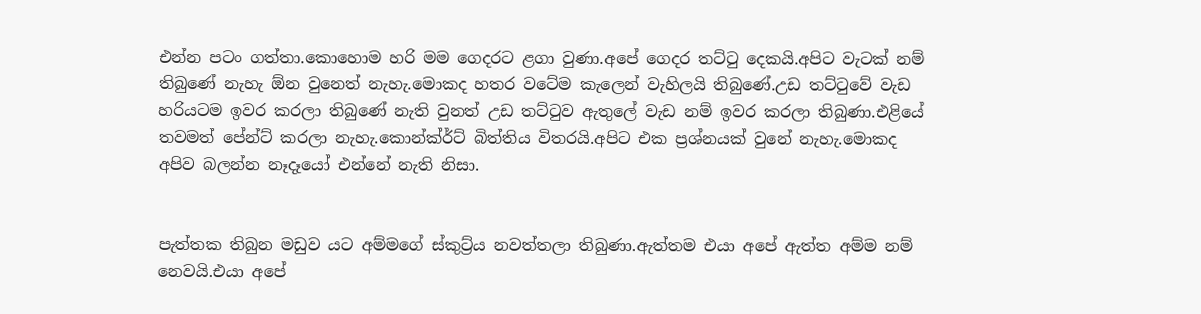එන්න පටං ගත්තා.කොහොම හරි මම ගෙදරට ළගා වුණා.අපේ ගෙදර තට්ටු දෙකයි.අපිට වැටක් නම් තිබුණේ නැහැ ඕන වුනෙත් නැහැ.මොකද හතර වටේම කැලෙන් වැහිලයි තිබුණේ.උඩ තට්ටුවේ වැඩ හරියටම ඉවර කරලා තිබුණේ නැති වුනත් උඩ තට්ටුව ඇතුලේ වැඩ නම් ඉවර කරලා තිබුණා.එළියේ තවමත් පේන්ට් කරලා නැහැ.කොන්ක්ර්ට් බිත්තිය විතරයි.අපිට එක ප්‍රශ්නයක් වුනේ නැහැ.මොකද අපිව බලන්න නෑදෑයෝ එන්නේ නැති නිසා.


පැත්තක තිබුන මඩුව යට අම්මගේ ස්කුට්‍ර්ය නවත්තලා තිබුණා.ඇත්තම එයා අපේ ඇත්ත අම්ම නම් නෙවයි.එයා අපේ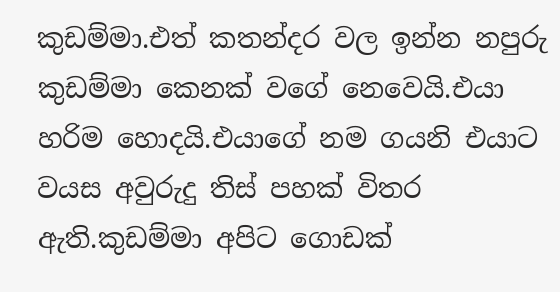කුඩම්මා.එත් කතන්දර වල ඉන්න නපුරු කුඩම්මා කෙනක් වගේ නෙවෙයි.එයා හරිම හොදයි.එයාගේ නම ගයනි එයාට වයස අවුරුදු තිස් පහක් විතර ඇති.කුඩම්මා අපිට ගොඩක්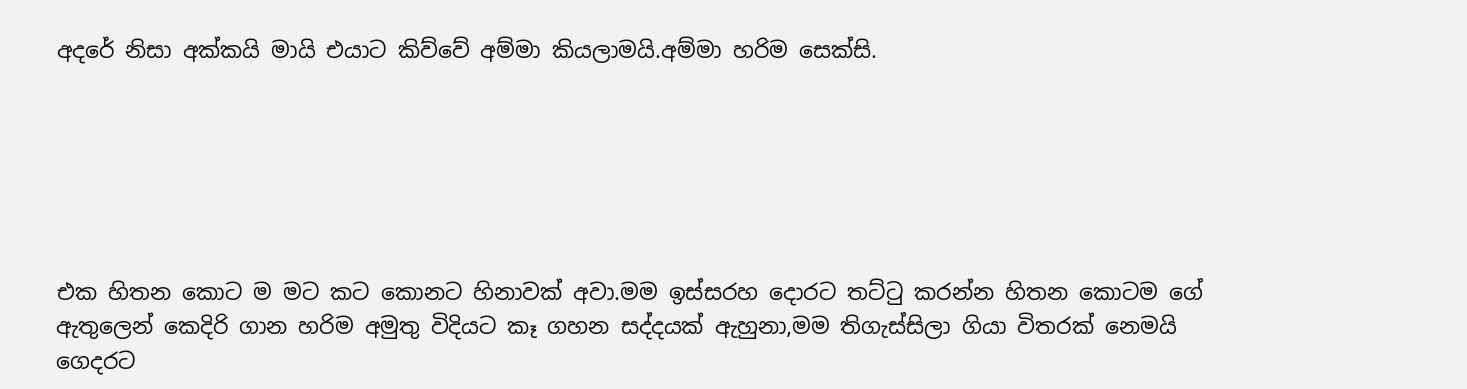අදරේ නිසා අක්කයි මායි එයාට කිව්වේ අම්මා කියලාමයි.අම්මා හරිම සෙක්සි.






එක හිතන කොට ම මට කට කොනට හිනාවක් අවා.මම ඉස්සරහ දොරට තට්ටු කරන්න හිතන කොටම ගේ ඇතුලෙන් කෙදිරි ගාන හරිම අමුතු විදියට කෑ ගහන සද්දයක් ඇහුනා,මම තිගැස්සිලා ගියා විතරක් නෙමයි ගෙදරට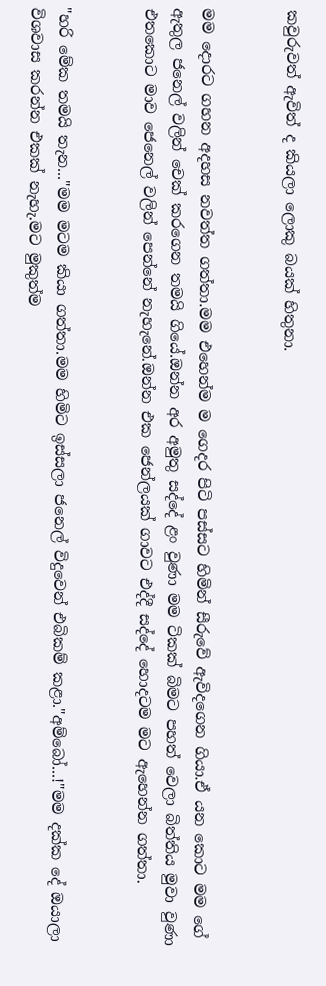කවුරුවත් ඇවිත් ද කියලා ලොකු බයක් හිතුනා.


මම දොරට ගහන අදහස නවත්ත ගත්තා.මම එහෙන්ම ම ගෙදර පිටි පස්සට හිමින් සීරුවේ ඇවිදගෙන ගියා.ඒ යන කොට මම ගේ ඇතුල ජනෙල් වලින් චෙක් කරගෙන තමයි ගියේ.ඔන්න අර අමුතු සද්දේ ළං වුණා මම ටිකක් බිමට පහත් වෙලා බිත්තිය මුවා වුණා එතකොට මාව ජෙනෙල් වලින් පෙන්නේ නැහැනේ.ඔන්න එක ජෙන්ලයක් ගාවට එද්දී සද්දේ හොදටම මට ඇහෙන්න ගත්තා.


"හරි මේක තමයි තැන..."මම මටම කියා ගත්තා.මම හිමිට ඉස්සලා ජනෙල් විදුවෙන් එබිකම් කළා."අම්බෝ...!"මම දක්ක දේ ඔයාලා විශවාස කරන්න එකක් නැහැ.මට මුකුත්ම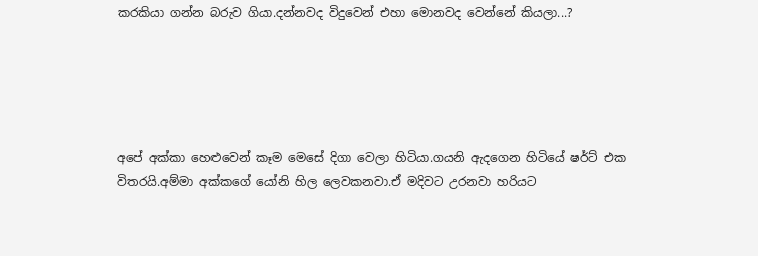කරකියා ගන්න බරුව ගියා.දන්නවද විදුවෙන් එහා මොනවද වෙන්නේ කියලා...?





අපේ අක්කා හෙළුවෙන් කෑම මෙසේ දිගා වෙලා හිටියා.ගයනි ඇදගෙන හිටියේ ෂර්ට් එක විතරයි.අම්මා අක්කගේ යෝනි හිල ලෙවකනවා.ඒ මදිවට උරනවා හරියට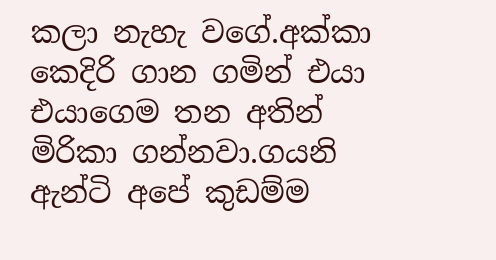කලා නැහැ වගේ.අක්කා කෙදිරි ගාන ගමින් එයා එයාගෙම තන අතින් මිරිකා ගන්නවා.ගයනි ඇන්ටි අපේ කුඩම්ම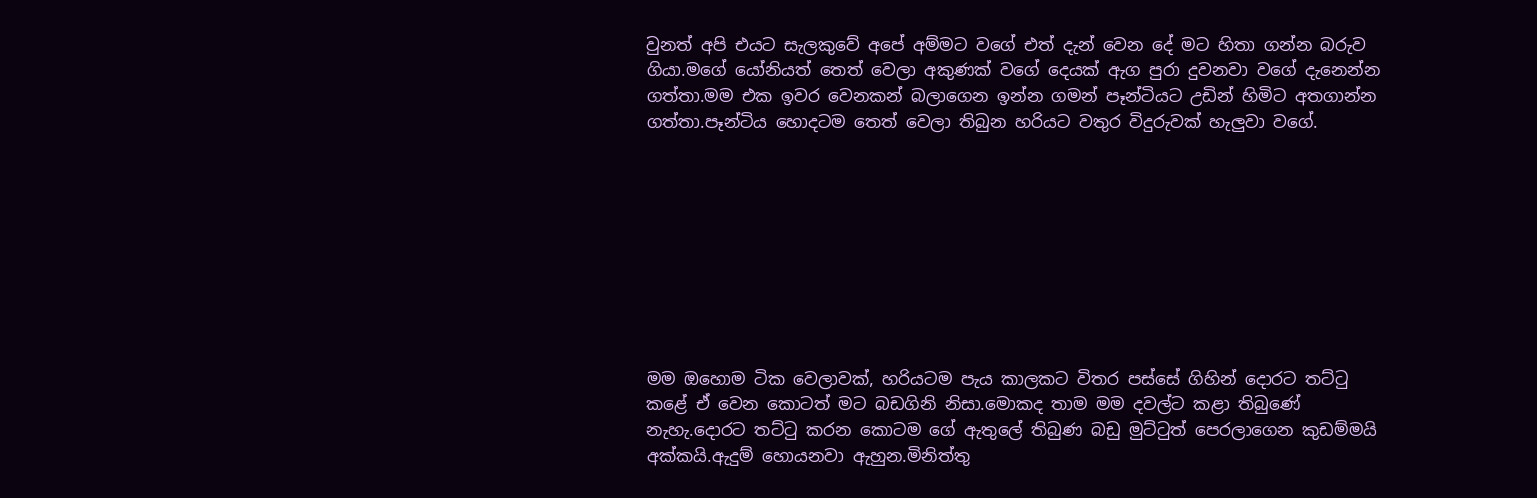වුනත් අපි එයට සැලකුවේ අපේ අම්මට වගේ එත් දැන් වෙන දේ මට හිතා ගන්න බරුව ගියා.මගේ යෝනියත් තෙත් වෙලා අකුණක් වගේ දෙයක් ඇග පුරා දුවනවා වගේ දැනෙන්න ගත්තා.මම එක ඉවර වෙනකන් බලාගෙන ඉන්න ගමන් පෑන්ටියට උඩින් හිමිට අතගාන්න ගත්තා.පෑන්ටිය හොදටම තෙත් වෙලා තිබුන හරියට වතුර විදුරුවක් හැලුවා වගේ.









මම ඔහොම ටික වෙලාවක්, හරියටම පැය කාලකට විතර පස්සේ ගිහින් දොරට තට්ටු කළේ ඒ වෙන කොටත් මට බඩගිනි නිසා.මොකද තාම මම දවල්ට කළා තිබුණේ නැහැ.දොරට තට්ටු කරන කොටම ගේ ඇතුලේ තිබුණ බඩු මුට්ටුත් පෙරලාගෙන කුඩම්මයි අක්කයි.ඇදුම් හොයනවා ඇහුන.මිනිත්තු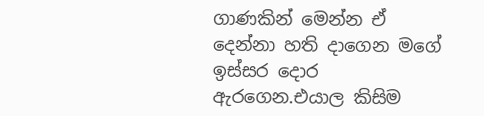ගාණකින් මෙන්න ඒ දෙන්නා හති දාගෙන මගේ ඉස්සර දොර ඇරගෙන.එයාල කිසිම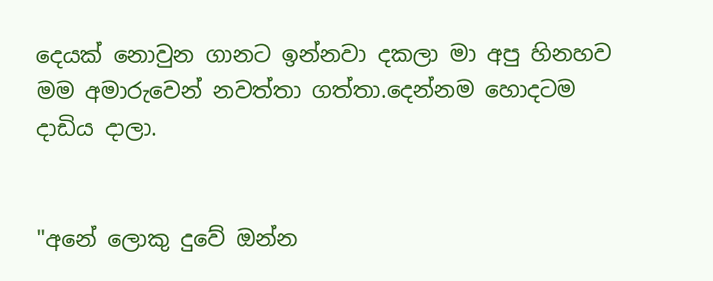දෙයක් නොවුන ගානට ඉන්නවා දකලා මා අපු හිනහව මම අමාරුවෙන් නවත්තා ගත්තා.දෙන්නම හොදටම දාඩිය දාලා.


"අනේ ලොකු දුවේ ඔන්න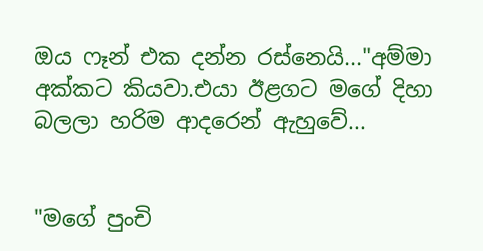ඔය ෆෑන් එක දන්න රස්නෙයි..."අම්මා අක්කට කියවා.එයා ඊළගට මගේ දිහා බලලා හරිම ආදරෙන් ඇහුවේ...


"මගේ පුංචි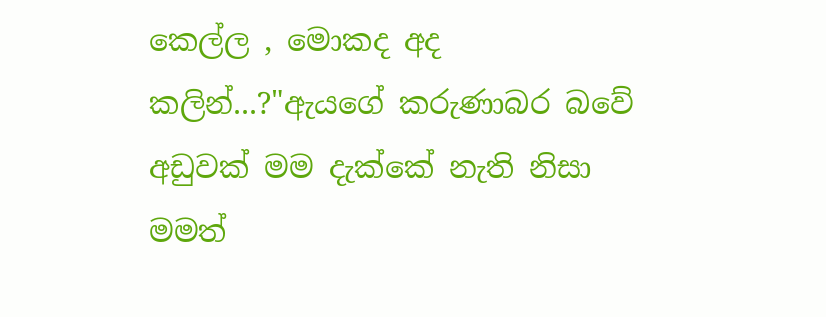කෙල්ල , මොකද අද කලින්...?"ඇයගේ කරුණාබර බවේ අඩුවක් මම දැක්කේ නැති නිසා මමත්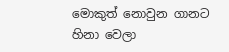මොකුත් නොවුන ගානට හිනා වෙලා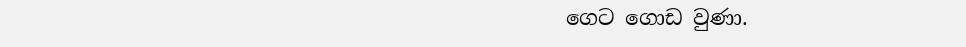ගෙට ගොඩ වුණා.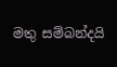මතු සම්බන්දයි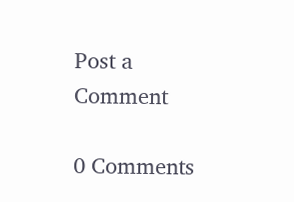Post a Comment

0 Comments